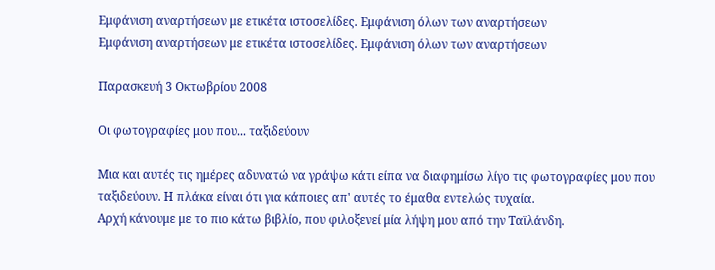Εμφάνιση αναρτήσεων με ετικέτα ιστοσελίδες. Εμφάνιση όλων των αναρτήσεων
Εμφάνιση αναρτήσεων με ετικέτα ιστοσελίδες. Εμφάνιση όλων των αναρτήσεων

Παρασκευή 3 Οκτωβρίου 2008

Οι φωτογραφίες μου που... ταξιδεύουν

Μια και αυτές τις ημέρες αδυνατώ να γράψω κάτι είπα να διαφημίσω λίγο τις φωτογραφίες μου που ταξιδεύουν. Η πλάκα είναι ότι για κάποιες απ' αυτές το έμαθα εντελώς τυχαία.
Αρχή κάνουμε με το πιο κάτω βιβλίο, που φιλοξενεί μία λήψη μου από την Ταϊλάνδη.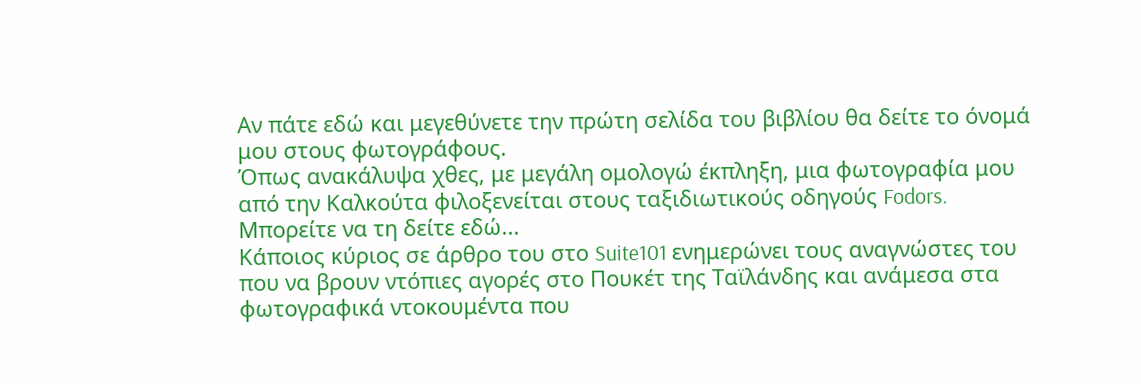Αν πάτε εδώ και μεγεθύνετε την πρώτη σελίδα του βιβλίου θα δείτε το όνομά μου στους φωτογράφους.
Όπως ανακάλυψα χθες, με μεγάλη ομολογώ έκπληξη, μια φωτογραφία μου από την Καλκούτα φιλοξενείται στους ταξιδιωτικούς οδηγούς Fodors.
Μπορείτε να τη δείτε εδώ...
Κάποιος κύριος σε άρθρο του στο Suite101 ενημερώνει τους αναγνώστες του που να βρουν ντόπιες αγορές στο Πουκέτ της Ταϊλάνδης και ανάμεσα στα φωτογραφικά ντοκουμέντα που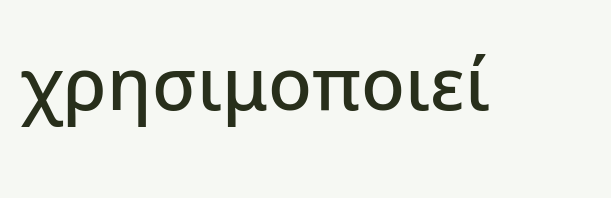χρησιμοποιεί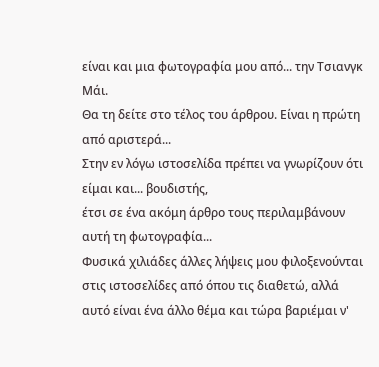είναι και μια φωτογραφία μου από... την Τσιανγκ Μάι.
Θα τη δείτε στο τέλος του άρθρου. Είναι η πρώτη από αριστερά...
Στην εν λόγω ιστοσελίδα πρέπει να γνωρίζουν ότι είμαι και... βουδιστής,
έτσι σε ένα ακόμη άρθρο τους περιλαμβάνουν αυτή τη φωτογραφία...
Φυσικά χιλιάδες άλλες λήψεις μου φιλοξενούνται στις ιστοσελίδες από όπου τις διαθετώ, αλλά αυτό είναι ένα άλλο θέμα και τώρα βαριέμαι ν'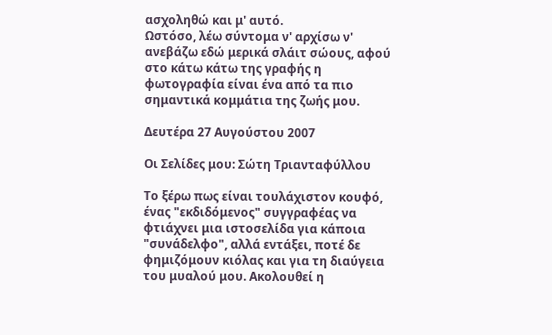ασχοληθώ και μ' αυτό.
Ωστόσο, λέω σύντομα ν' αρχίσω ν' ανεβάζω εδώ μερικά σλάιτ σώους, αφού στο κάτω κάτω της γραφής η φωτογραφία είναι ένα από τα πιο σημαντικά κομμάτια της ζωής μου.

Δευτέρα 27 Αυγούστου 2007

Οι Σελίδες μου: Σώτη Τριανταφύλλου

Το ξέρω πως είναι τουλάχιστον κουφό, ένας "εκδιδόμενος" συγγραφέας να φτιάχνει μια ιστοσελίδα για κάποια "συνάδελφο", αλλά εντάξει, ποτέ δε φημιζόμουν κιόλας και για τη διαύγεια του μυαλού μου. Ακολουθεί η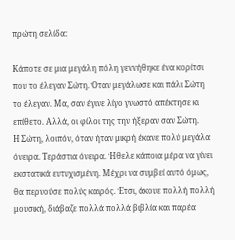πρώτη σελίδα:

Κάποτε σε μια μεγάλη πόλη γεννήθηκε ένα κορίτσι που το έλεγαν Σώτη. Όταν μεγάλωσε και πάλι Σώτη το έλεγαν. Μα, σαν έγινε λίγο γνωστό απέκτησε κι επίθετο. Αλλά, οι φίλοι της την ήξεραν σαν Σώτη.
Η Σώτη, λοιπόν, όταν ήταν μικρή έκανε πολύ μεγάλα όνειρα. Τεράστια όνειρα. Ήθελε κάποια μέρα να γίνει εκστατικά ευτυχισμένη. Μέχρι να συμβεί αυτό όμως, θα περνούσε πολύς καιρός. Έτσι, άκουε πολλή πολλή μουσική, διάβαζε πολλά πολλά βιβλία και παρέα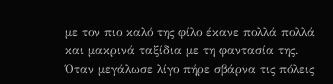με τον πιο καλό της φίλο έκανε πολλά πολλά και μακρινά ταξίδια με τη φαντασία της.
Όταν μεγάλωσε λίγο πήρε σβάρνα τις πόλεις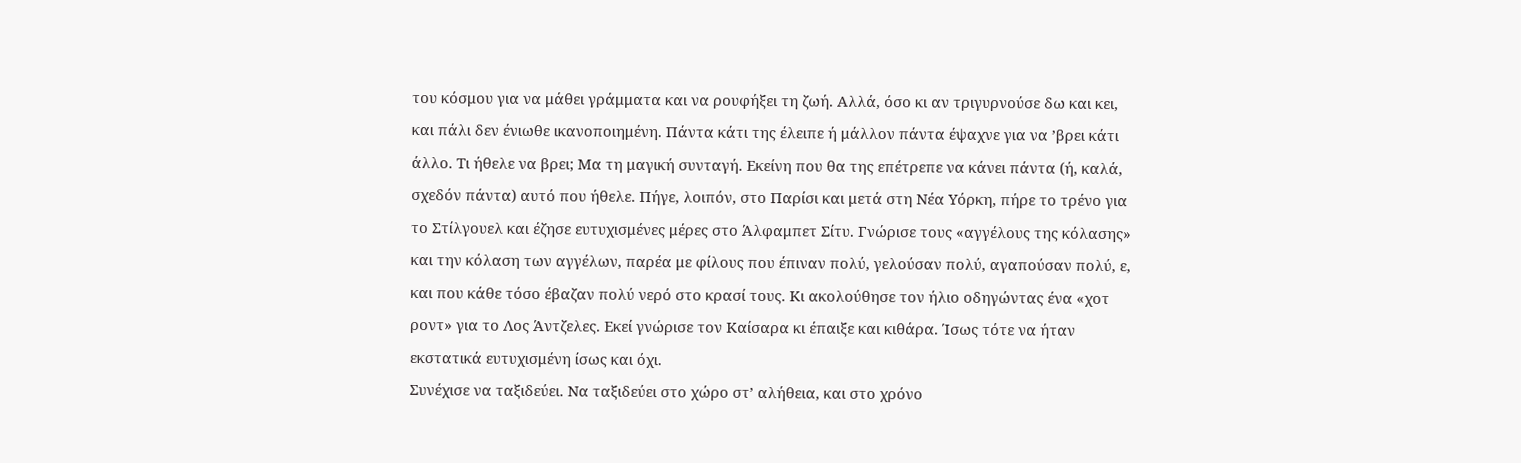του κόσμου για να μάθει γράμματα και να ρουφήξει τη ζωή. Αλλά, όσο κι αν τριγυρνούσε δω και κει, και πάλι δεν ένιωθε ικανοποιημένη. Πάντα κάτι της έλειπε ή μάλλον πάντα έψαχνε για να ’βρει κάτι άλλο. Τι ήθελε να βρει; Μα τη μαγική συνταγή. Εκείνη που θα της επέτρεπε να κάνει πάντα (ή, καλά, σχεδόν πάντα) αυτό που ήθελε. Πήγε, λοιπόν, στο Παρίσι και μετά στη Νέα Υόρκη, πήρε το τρένο για το Στίλγουελ και έζησε ευτυχισμένες μέρες στο Άλφαμπετ Σίτυ. Γνώρισε τους «αγγέλους της κόλασης» και την κόλαση των αγγέλων, παρέα με φίλους που έπιναν πολύ, γελούσαν πολύ, αγαπούσαν πολύ, ε, και που κάθε τόσο έβαζαν πολύ νερό στο κρασί τους. Κι ακολούθησε τον ήλιο οδηγώντας ένα «χοτ ροντ» για το Λος Άντζελες. Εκεί γνώρισε τον Καίσαρα κι έπαιξε και κιθάρα. Ίσως τότε να ήταν εκστατικά ευτυχισμένη ίσως και όχι.
Συνέχισε να ταξιδεύει. Να ταξιδεύει στο χώρο στ’ αλήθεια, και στο χρόνο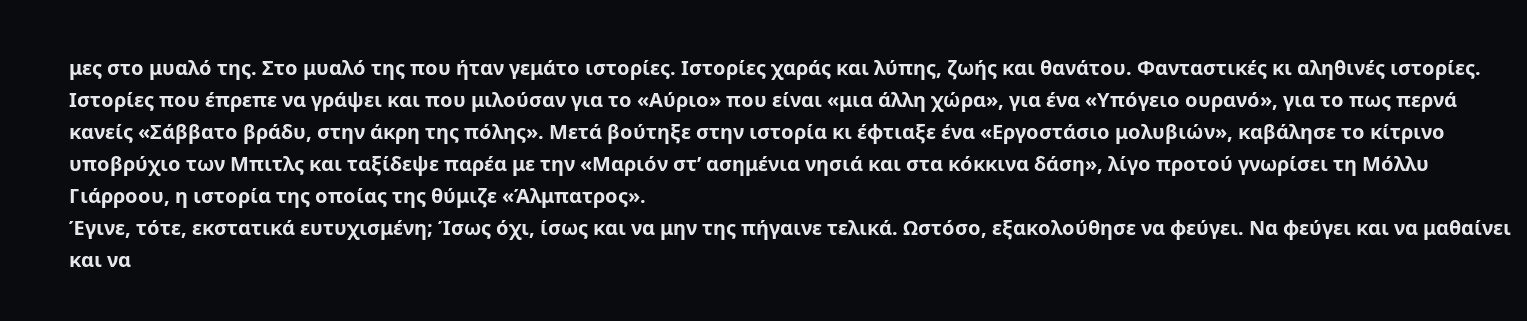μες στο μυαλό της. Στο μυαλό της που ήταν γεμάτο ιστορίες. Ιστορίες χαράς και λύπης, ζωής και θανάτου. Φανταστικές κι αληθινές ιστορίες. Ιστορίες που έπρεπε να γράψει και που μιλούσαν για το «Αύριο» που είναι «μια άλλη χώρα», για ένα «Υπόγειο ουρανό», για το πως περνά κανείς «Σάββατο βράδυ, στην άκρη της πόλης». Μετά βούτηξε στην ιστορία κι έφτιαξε ένα «Εργοστάσιο μολυβιών», καβάλησε το κίτρινο υποβρύχιο των Μπιτλς και ταξίδεψε παρέα με την «Μαριόν στ’ ασημένια νησιά και στα κόκκινα δάση», λίγο προτού γνωρίσει τη Μόλλυ Γιάρροου, η ιστορία της οποίας της θύμιζε «Άλμπατρος».
Έγινε, τότε, εκστατικά ευτυχισμένη; Ίσως όχι, ίσως και να μην της πήγαινε τελικά. Ωστόσο, εξακολούθησε να φεύγει. Να φεύγει και να μαθαίνει και να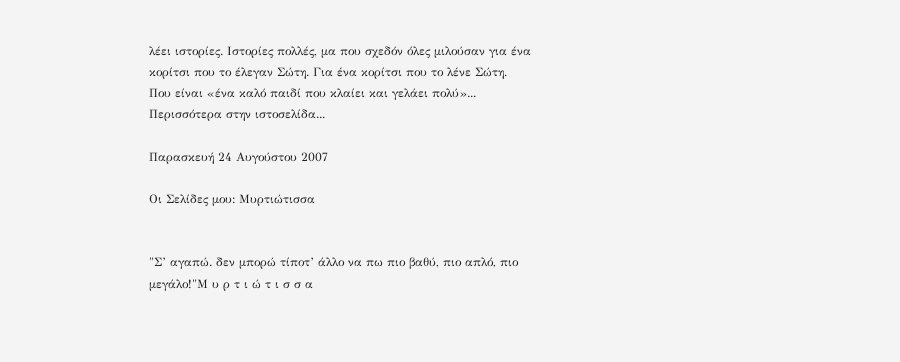λέει ιστορίες. Ιστορίες πολλές, μα που σχεδόν όλες μιλούσαν για ένα κορίτσι που το έλεγαν Σώτη. Για ένα κορίτσι που το λένε Σώτη. Που είναι «ένα καλό παιδί που κλαίει και γελάει πολύ»...
Περισσότερα στην ιστοσελίδα...

Παρασκευή 24 Αυγούστου 2007

Οι Σελίδες μου: Μυρτιώτισσα


"Σ’ αγαπώ. δεν μπορώ τίποτ’ άλλο να πω πιο βαθύ, πιο απλό, πιο μεγάλο!"Μ υ ρ τ ι ώ τ ι σ σ α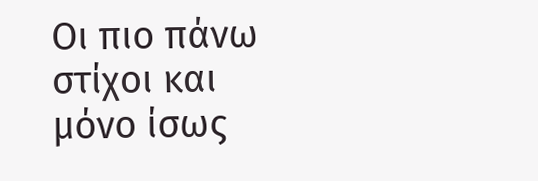Οι πιο πάνω στίχοι και μόνο ίσως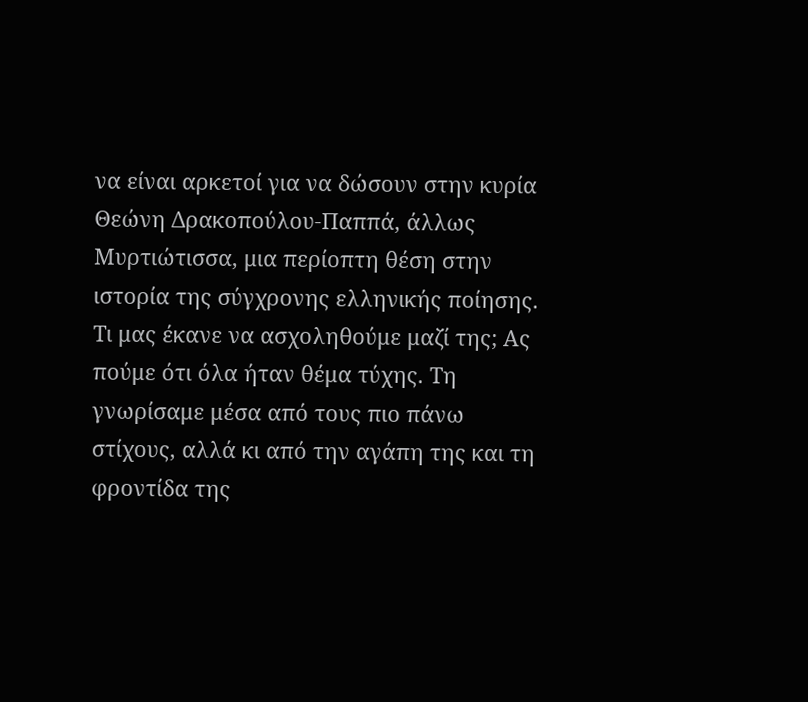να είναι αρκετοί για να δώσουν στην κυρία Θεώνη Δρακοπούλου-Παππά, άλλως Μυρτιώτισσα, μια περίοπτη θέση στην ιστορία της σύγχρονης ελληνικής ποίησης.
Τι μας έκανε να ασχοληθούμε μαζί της; Ας πούμε ότι όλα ήταν θέμα τύχης. Τη γνωρίσαμε μέσα από τους πιο πάνω στίχους, αλλά κι από την αγάπη της και τη φροντίδα της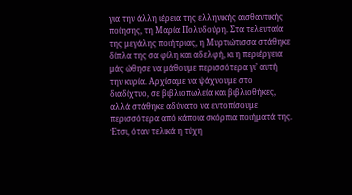για την άλλη ιέρεια της ελληνικής αισθαντικής ποίησης, τη Μαρία Πολυδούρη. Στα τελευταία της μεγάλης ποιήτριας, η Μυρτιώτισσα στάθηκε δίπλα της σα φίλη και αδελφή, κι η περιέργεια μάς ώθησε να μάθουμε περισσότερα γι’ αυτή την κυρία. Αρχίσαμε να ψάχνουμε στο διαδίχτυο, σε βιβλιοπωλεία και βιβλιοθήκες, αλλά στάθηκε αδύνατο να εντοπίσουμε περισσότερα από κάποια σκόρπια ποιήματά της. Έτσι, όταν τελικά η τύχη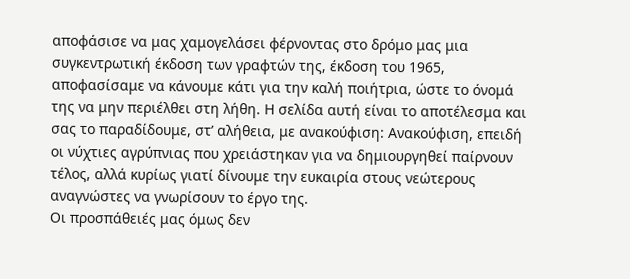αποφάσισε να μας χαμογελάσει φέρνοντας στο δρόμο μας μια συγκεντρωτική έκδοση των γραφτών της, έκδοση του 1965, αποφασίσαμε να κάνουμε κάτι για την καλή ποιήτρια, ώστε το όνομά της να μην περιέλθει στη λήθη. Η σελίδα αυτή είναι το αποτέλεσμα και σας το παραδίδουμε, στ’ αλήθεια, με ανακούφιση: Ανακούφιση, επειδή οι νύχτιες αγρύπνιας που χρειάστηκαν για να δημιουργηθεί παίρνουν τέλος, αλλά κυρίως γιατί δίνουμε την ευκαιρία στους νεώτερους αναγνώστες να γνωρίσουν το έργο της.
Οι προσπάθειές μας όμως δεν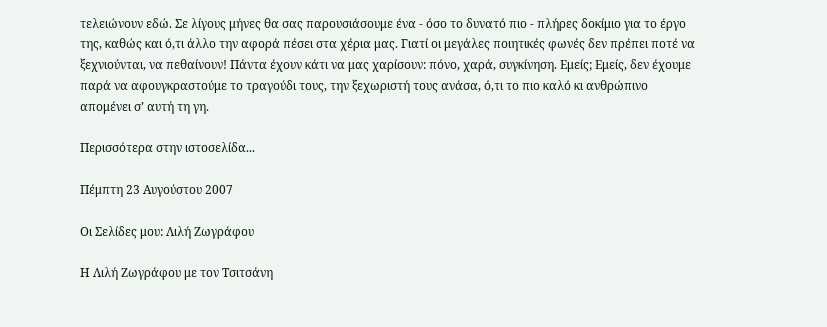τελειώνουν εδώ. Σε λίγους μήνες θα σας παρουσιάσουμε ένα - όσο το δυνατό πιο - πλήρες δοκίμιο για το έργο της, καθώς και ό,τι άλλο την αφορά πέσει στα χέρια μας. Γιατί οι μεγάλες ποιητικές φωνές δεν πρέπει ποτέ να ξεχνιούνται, να πεθαίνουν! Πάντα έχουν κάτι να μας χαρίσουν: πόνο, χαρά, συγκίνηση. Εμείς; Εμείς, δεν έχουμε παρά να αφουγκραστούμε το τραγούδι τους, την ξεχωριστή τους ανάσα, ό,τι το πιο καλό κι ανθρώπινο απομένει σ’ αυτή τη γη.

Περισσότερα στην ιστοσελίδα...

Πέμπτη 23 Αυγούστου 2007

Οι Σελίδες μου: Λιλή Ζωγράφου

Η Λιλή Ζωγράφου με τον Τσιτσάνη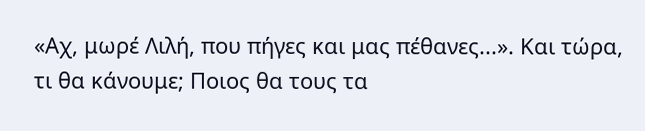«Αχ, μωρέ Λιλή, που πήγες και μας πέθανες...». Και τώρα, τι θα κάνουμε; Ποιος θα τους τα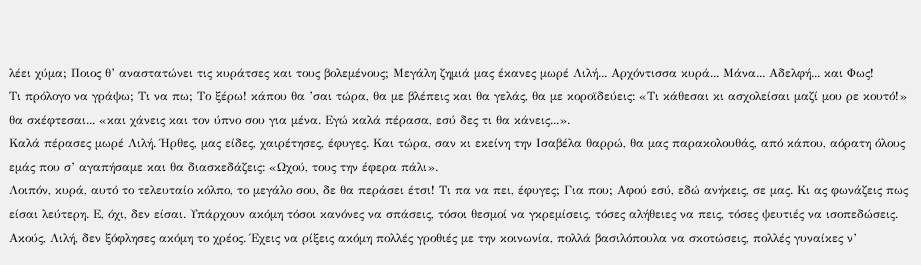λέει χύμα; Ποιος θ’ αναστατώνει τις κυράτσες και τους βολεμένους; Μεγάλη ζημιά μας έκανες μωρέ Λιλή... Αρχόντισσα κυρά... Μάνα... Αδελφή... και Φως!
Τι πρόλογο να γράψω; Τι να πω; Το ξέρω! κάπου θα ’σαι τώρα, θα με βλέπεις και θα γελάς, θα με κοροϊδεύεις: «Τι κάθεσαι κι ασχολείσαι μαζί μου ρε κουτό!» θα σκέφτεσαι... «και χάνεις και τον ύπνο σου για μένα. Εγώ καλά πέρασα, εσύ δες τι θα κάνεις...».
Καλά πέρασες μωρέ Λιλή. Ήρθες, μας είδες, χαιρέτησες, έφυγες. Και τώρα, σαν κι εκείνη την Ισαβέλα θαρρώ, θα μας παρακολουθάς, από κάπου, αόρατη όλους εμάς που σ’ αγαπήσαμε και θα διασκεδάζεις: «Ωχού, τους την έφερα πάλι».
Λοιπόν, κυρά, αυτό το τελευταίο κόλπο, το μεγάλο σου, δε θα περάσει έτσι! Τι πα να πει, έφυγες; Για που; Αφού εσύ, εδώ ανήκεις, σε μας. Κι ας φωνάζεις πως είσαι λεύτερη. Ε, όχι, δεν είσαι. Υπάρχουν ακόμη τόσοι κανόνες να σπάσεις, τόσοι θεσμοί να γκρεμίσεις, τόσες αλήθειες να πεις, τόσες ψευτιές να ισοπεδώσεις.
Ακούς, Λιλή, δεν ξόφλησες ακόμη το χρέος. Έχεις να ρίξεις ακόμη πολλές γροθιές με την κοινωνία, πολλά βασιλόπουλα να σκοτώσεις, πολλές γυναίκες ν’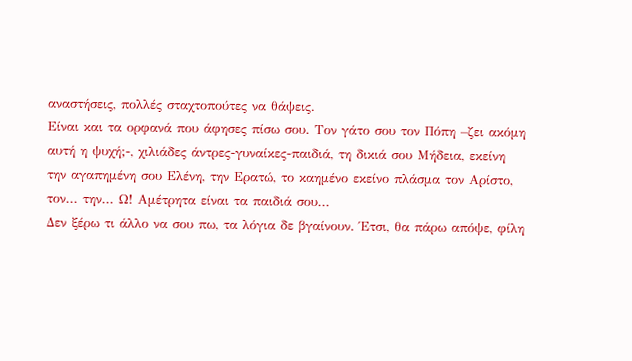αναστήσεις, πολλές σταχτοπούτες να θάψεις.
Είναι και τα ορφανά που άφησες πίσω σου. Τον γάτο σου τον Πόπη –ζει ακόμη αυτή η ψυχή;-, χιλιάδες άντρες-γυναίκες-παιδιά, τη δικιά σου Μήδεια, εκείνη την αγαπημένη σου Ελένη, την Ερατώ, το καημένο εκείνο πλάσμα τον Αρίστο, τον... την... Ω! Αμέτρητα είναι τα παιδιά σου...
Δεν ξέρω τι άλλο να σου πω, τα λόγια δε βγαίνουν. Έτσι, θα πάρω απόψε, φίλη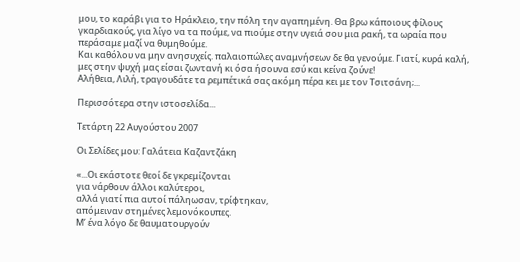μου, το καράβι για το Ηράκλειο, την πόλη την αγαπημένη. Θα βρω κάποιους φίλους γκαρδιακούς, για λίγο να τα πούμε, να πιούμε στην υγειά σου μια ρακή, τα ωραία που περάσαμε μαζί να θυμηθούμε.
Και καθόλου να μην ανησυχείς. παλαιοπώλες αναμνήσεων δε θα γενούμε. Γιατί, κυρά καλή, μες στην ψυχή μας είσαι ζωντανή κι όσα ήσουνα εσύ και κείνα ζούνε!
Αλήθεια, Λιλή, τραγουδάτε τα ρεμπέτικά σας ακόμη πέρα κει με τον Τσιτσάνη;...

Περισσότερα στην ιστοσελίδα...

Τετάρτη 22 Αυγούστου 2007

Οι Σελίδες μου: Γαλάτεια Καζαντζάκη

«...Οι εκάστοτε θεοί δε γκρεμίζονται
για νάρθουν άλλοι καλύτεροι,
αλλά γιατί πια αυτοί πάληωσαν, τρίφτηκαν,
απόμειναν στημένες λεμονόκουπες.
Μ’ ένα λόγο δε θαυματουργούν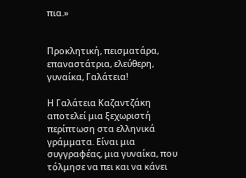πια.»


Προκλητική, πεισματάρα, επαναστάτρια, ελεύθερη, γυναίκα, Γαλάτεια!

Η Γαλάτεια Καζαντζάκη αποτελεί μια ξεχωριστή περίπτωση στα ελληνικά γράμματα. Είναι μια συγγραφέας, μια γυναίκα, που τόλμησε να πει και να κάνει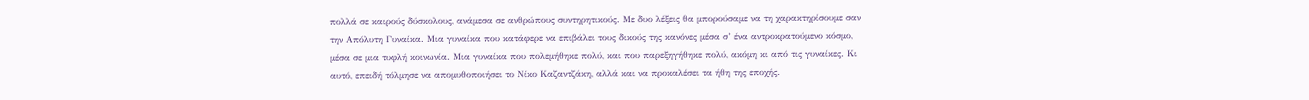πολλά σε καιρούς δύσκολους, ανάμεσα σε ανθρώπους συντηρητικούς. Με δυο λέξεις θα μπορούσαμε να τη χαρακτηρίσουμε σαν την Απόλυτη Γυναίκα. Μια γυναίκα που κατάφερε να επιβάλει τους δικούς της κανόνες μέσα σ’ ένα αντροκρατούμενο κόσμο, μέσα σε μια τυφλή κοινωνία. Μια γυναίκα που πολεμήθηκε πολύ, και που παρεξηγήθηκε πολύ, ακόμη κι από τις γυναίκες. Κι αυτό, επειδή τόλμησε να απομυθοποιήσει το Νίκο Καζαντζάκη, αλλά και να προκαλέσει τα ήθη της εποχής.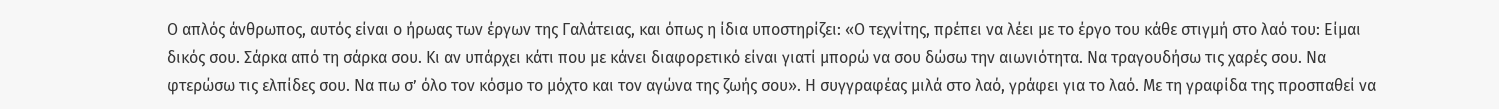Ο απλός άνθρωπος, αυτός είναι ο ήρωας των έργων της Γαλάτειας, και όπως η ίδια υποστηρίζει: «Ο τεχνίτης, πρέπει να λέει με το έργο του κάθε στιγμή στο λαό του: Είμαι δικός σου. Σάρκα από τη σάρκα σου. Κι αν υπάρχει κάτι που με κάνει διαφορετικό είναι γιατί μπορώ να σου δώσω την αιωνιότητα. Να τραγουδήσω τις χαρές σου. Να φτερώσω τις ελπίδες σου. Να πω σ’ όλο τον κόσμο το μόχτο και τον αγώνα της ζωής σου». Η συγγραφέας μιλά στο λαό, γράφει για το λαό. Με τη γραφίδα της προσπαθεί να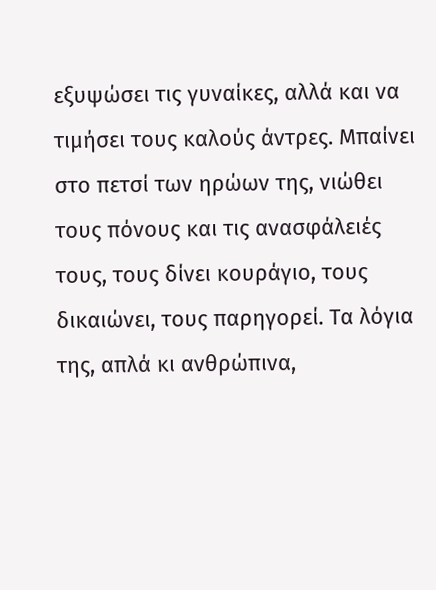εξυψώσει τις γυναίκες, αλλά και να τιμήσει τους καλούς άντρες. Μπαίνει στο πετσί των ηρώων της, νιώθει τους πόνους και τις ανασφάλειές τους, τους δίνει κουράγιο, τους δικαιώνει, τους παρηγορεί. Τα λόγια της, απλά κι ανθρώπινα,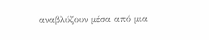αναβλύζουν μέσα από μια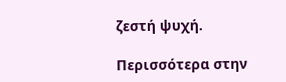ζεστή ψυχή.

Περισσότερα στην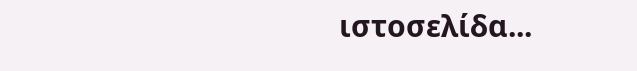ιστοσελίδα...